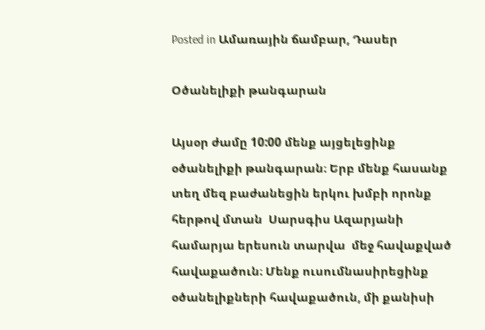Posted in Ամառային ճամբար, Դասեր

Օծանելիքի թանգարան

Այսօր ժամը 10:00 մենք այցելեցինք օծանելիքի թանգարան։ Երբ մենք հասանք տեղ մեզ բաժանեցին երկու խմբի որոնք հերթով մտան  Սարսգիս Ազարյանի համարյա երեսուն տարվա  մեջ հավաքված հավաքածուն։ Մենք ուսումնասիրեցինք օծանելիքների հավաքածուն, մի քանիսի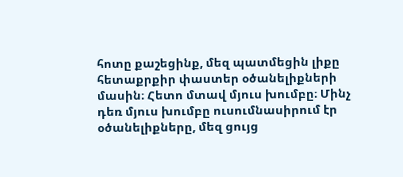հոտը քաշեցինք, մեզ պատմեցին լիքը հետաքրքիր փաստեր օծանելիքների մասին։ Հետո մտավ մյուս խումբը։ Մինչ դեռ մյուս խումբը ուսումնասիրում էր օծանելիքները, մեզ ցույց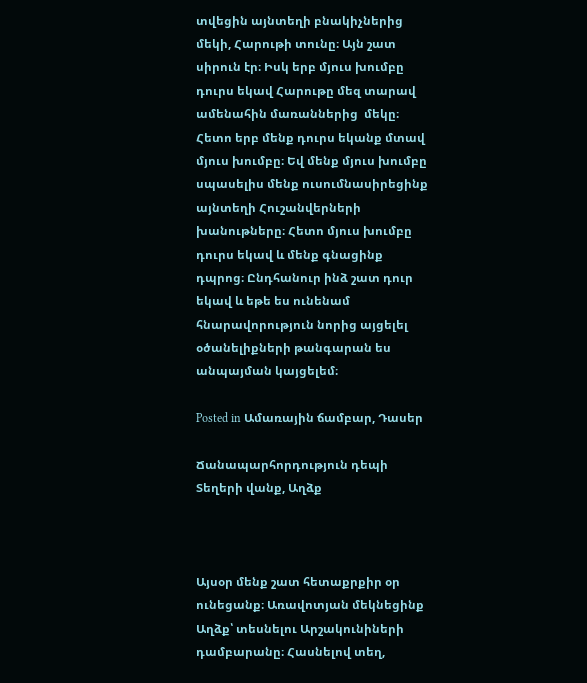տվեցին այնտեղի բնակիչներից մեկի, Հարութի տունը։ Այն շատ սիրուն էր։ Իսկ երբ մյուս խումբը դուրս եկավ Հարութը մեզ տարավ ամենահին մառաններից  մեկը։ Հետո երբ մենք դուրս եկանք մտավ մյուս խումբը։ Եվ մենք մյուս խումբը սպասելիս մենք ուսումնասիրեցինք այնտեղի Հուշանվերների խանութները։ Հետո մյուս խումբը դուրս եկավ և մենք գնացինք դպրոց։ Ընդհանուր ինձ շատ դուր եկավ և եթե ես ունենամ հնարավորություն նորից այցելել օծանելիքների թանգարան ես անպայման կայցելեմ։

Posted in Ամառային ճամբար, Դասեր

Ճանապարհորդություն դեպի Տեղերի վանք, Աղձք



Այսօր մենք շատ հետաքրքիր օր ունեցանք։ Առավոտյան մեկնեցինք Աղձք՝ տեսնելու Արշակունիների դամբարանը։ Հասնելով տեղ,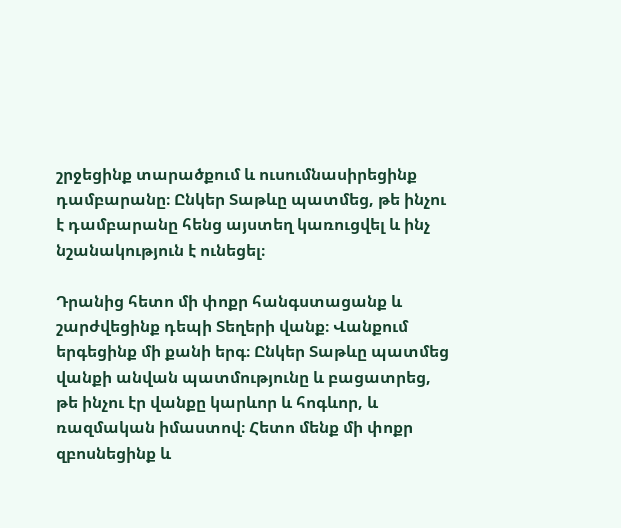շրջեցինք տարածքում և ուսումնասիրեցինք դամբարանը։ Ընկեր Տաթևը պատմեց, թե ինչու է դամբարանը հենց այստեղ կառուցվել և ինչ նշանակություն է ունեցել։

Դրանից հետո մի փոքր հանգստացանք և շարժվեցինք դեպի Տեղերի վանք։ Վանքում երգեցինք մի քանի երգ։ Ընկեր Տաթևը պատմեց վանքի անվան պատմությունը և բացատրեց, թե ինչու էր վանքը կարևոր և հոգևոր, և ռազմական իմաստով։ Հետո մենք մի փոքր զբոսնեցինք և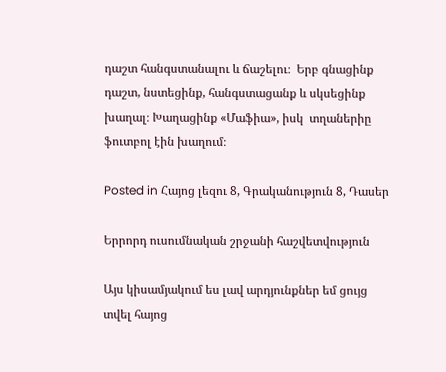դաշտ հանգստանալու և ճաշելու։  Երբ գնացինք դաշտ, նստեցինք, հանգստացանք և սկսեցինք խաղալ։ Խաղացինք «Մաֆիա», իսկ  տղաներիը  ֆուտբոլ էին խաղում։

Posted in Հայոց լեզու 8, Գրականություն 8, Դասեր

Երրորդ ուսումնական շրջանի հաշվետվություն

Այս կիսամյակում ես լավ արդյունքներ եմ ցույց տվել հայոց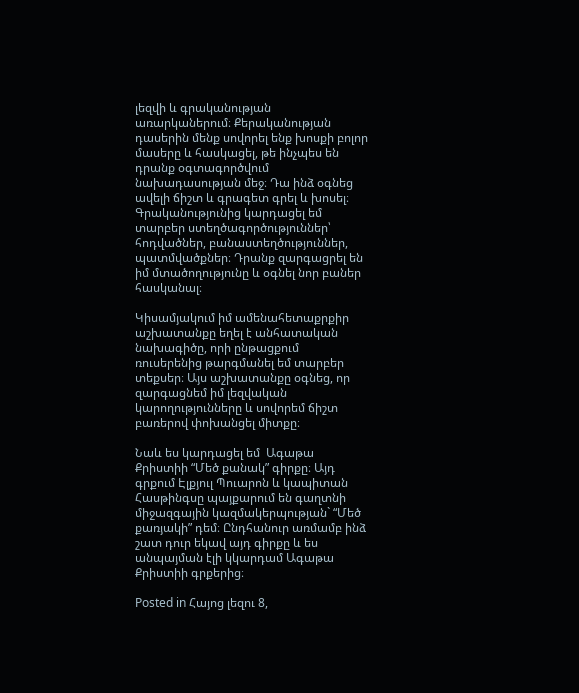լեզվի և գրականության առարկաներում։ Քերականության դասերին մենք սովորել ենք խոսքի բոլոր մասերը և հասկացել, թե ինչպես են դրանք օգտագործվում նախադասության մեջ։ Դա ինձ օգնեց ավելի ճիշտ և գրագետ գրել և խոսել։
Գրականությունից կարդացել եմ տարբեր ստեղծագործություններ՝ հոդվածներ, բանաստեղծություններ, պատմվածքներ։ Դրանք զարգացրել են իմ մտածողությունը և օգնել նոր բաներ հասկանալ։

Կիսամյակում իմ ամենահետաքրքիր աշխատանքը եղել է անհատական նախագիծը, որի ընթացքում ռուսերենից թարգմանել եմ տարբեր տեքսեր։ Այս աշխատանքը օգնեց, որ զարգացնեմ իմ լեզվական կարողությունները և սովորեմ ճիշտ բառերով փոխանցել միտքը։

Նաև ես կարդացել եմ  Ագաթա Քրիստիի “Մեծ քանակ” գիրքը։ Այդ գրքում Էլքյուլ Պուարոն և կապիտան Հասթինգսը պայքարում են գաղտնի միջազգային կազմակերպության` “Մեծ քառյակի” դեմ։ Ընդհանուր առմամբ ինձ շատ դուր եկավ այդ գիրքը և ես անպայման էլի կկարդամ Ագաթա Քրիստիի գրքերից։

Posted in Հայոց լեզու 8,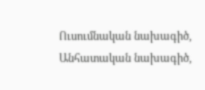Ուսումնական նախագիծ, Անհատական նախագիծ,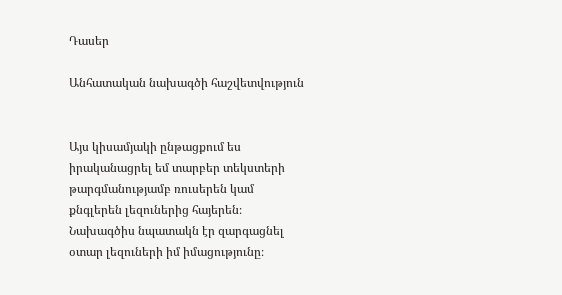Դասեր

Անհատական նախագծի հաշվետվություն


Այս կիսամյակի ընթացքում ես իրականացրել եմ տարբեր տեկստերի թարգմանությամբ ռուսերեն կամ քնգլերեն լեզուներից հայերեն։ Նախագծիս նպատակն էր զարգացնել օտար լեզուների իմ իմացությունը։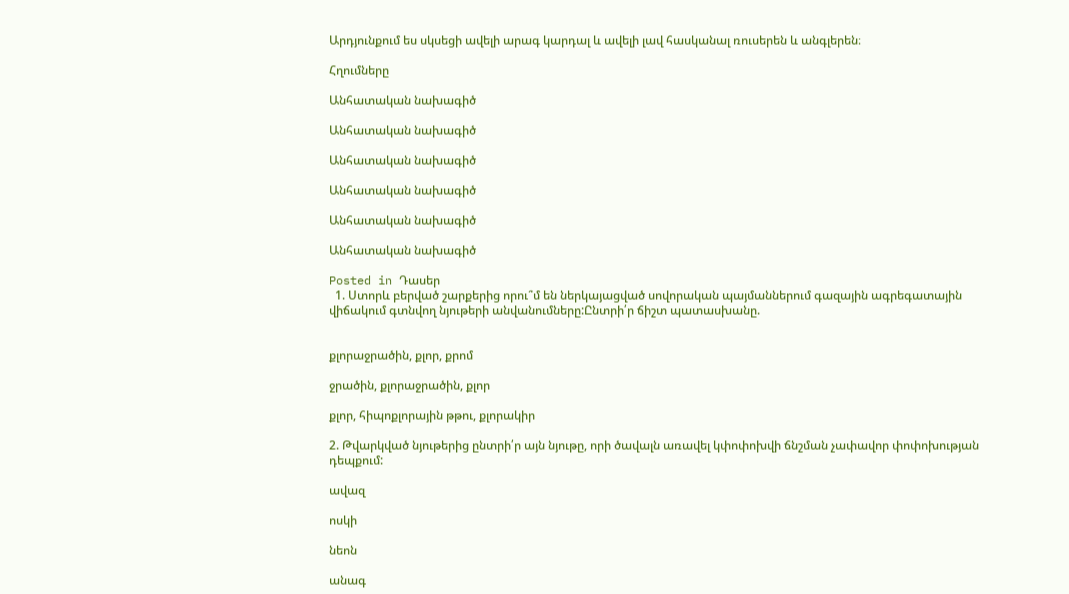Արդյունքում ես սկսեցի ավելի արագ կարդալ և ավելի լավ հասկանալ ռուսերեն և անգլերեն։

Հղումները

Անհատական նախագիծ

Անհատական նախագիծ

Անհատական նախագիծ

Անհատական նախագիծ

Անհատական նախագիծ

Անհատական նախագիծ

Posted in Դասեր
  1. Ստորև բերված շարքերից որու՞մ են ներկայացված սովորական պայմաններում գազային ագրեգատային վիճակում գտնվող նյութերի անվանումները:Ընտրի՛ր ճիշտ պատասխանը.


քլորաջրածին, քլոր, քրոմ

ջրածին, քլորաջրածին, քլոր

քլոր, հիպոքլորային թթու, քլորակիր

2. Թվարկված նյութերից ընտրի՛ր այն նյութը, որի ծավալն առավել կփոփոխվի ճնշման չափավոր փոփոխության դեպքում:

ավազ

ոսկի

նեոն

անագ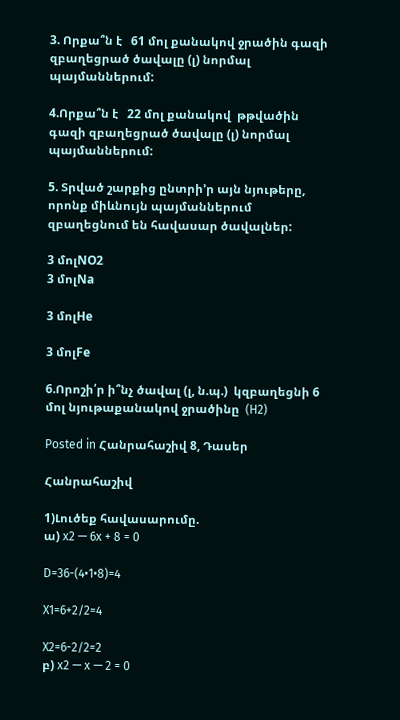3. Որքա՞ն է   61 մոլ քանակով ջրածին գազի զբաղեցրած ծավալը (լ) նորմալ պայմաններում:

4.Որքա՞ն է   22 մոլ քանակով  թթվածին  գազի զբաղեցրած ծավալը (լ) նորմալ պայմաններում:

5. Տրված շարքից ընտրի’ր այն նյութերը, որոնք միևնույն պայմաններում զբաղեցնում են հավասար ծավալներ:

3 մոլNO2
3 մոլNa

3 մոլHe

3 մոլFe

6.Որոշի՛ր ի՞նչ ծավալ (լ, ն.պ.)  կզբաղեցնի 6 մոլ նյութաքանակով ջրածինը  (H2)

Posted in Հանրահաշիվ 8, Դասեր

Հանրահաշիվ

1)Լուծեք հավասարումը.
ա) x2 — 6x + 8 = 0

D=36-(4•1•8)=4

X1=6+2/2=4

X2=6-2/2=2
բ) x2 — x — 2 = 0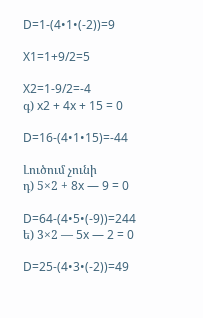D=1-(4•1•(-2))=9

X1=1+9/2=5

X2=1-9/2=-4
գ) x2 + 4x + 15 = 0

D=16-(4•1•15)=-44

Լուծում չունի
դ) 5×2 + 8x — 9 = 0

D=64-(4•5•(-9))=244
ե) 3×2 — 5x — 2 = 0

D=25-(4•3•(-2))=49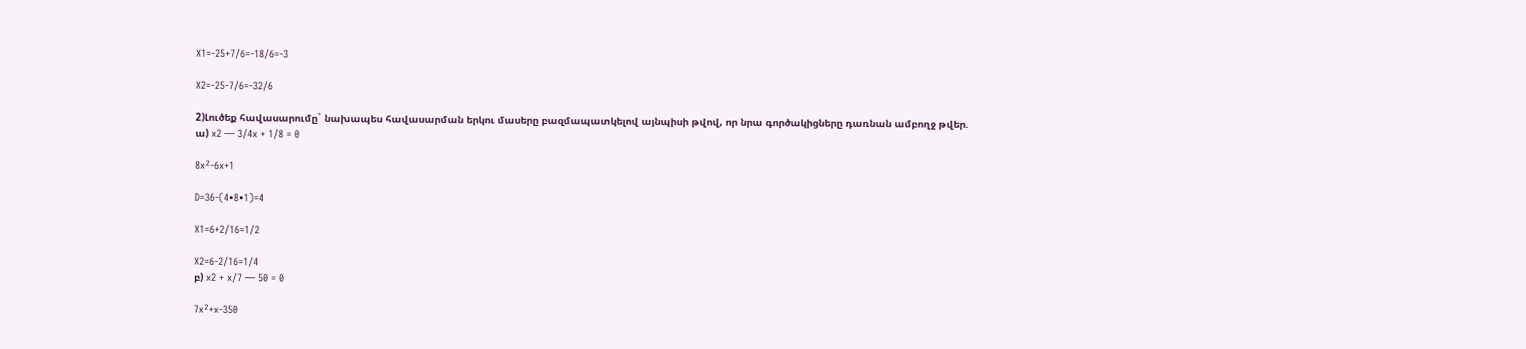X1=-25+7/6=-18/6=-3

X2=-25-7/6=-32/6

2)Լուծեք հավասարումը` նախապես հավասարման երկու մասերը բազմապատկելով այնպիսի թվով, որ նրա գործակիցները դառնան ամբողջ թվեր.
ա) x2 — 3/4x + 1/8 = 0

8x²-6x+1

D=36-(4•8•1)=4

X1=6+2/16=1/2

X2=6-2/16=1/4
բ) x2 + x/7 — 50 = 0

7x²+x-350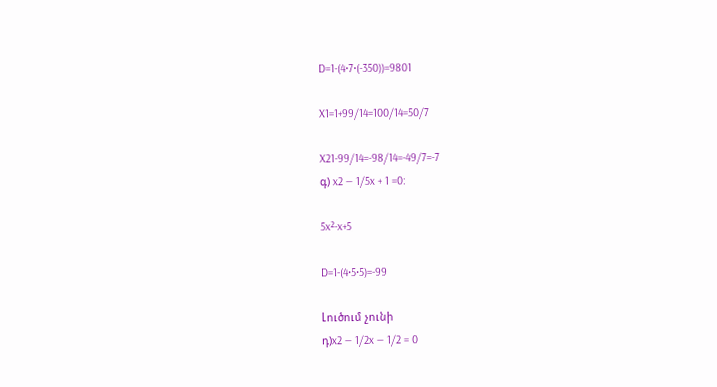D=1-(4•7•(-350))=9801

X1=1+99/14=100/14=50/7

X21-99/14=-98/14=-49/7=-7
գ) x2 — 1/5x + 1 =0:

5x²-x+5

D=1-(4•5•5)=-99

Լուծում չունի
դ)x2 — 1/2x — 1/2 = 0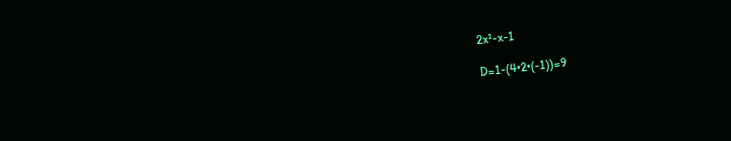2x²-x-1

D=1-(4•2•(-1))=9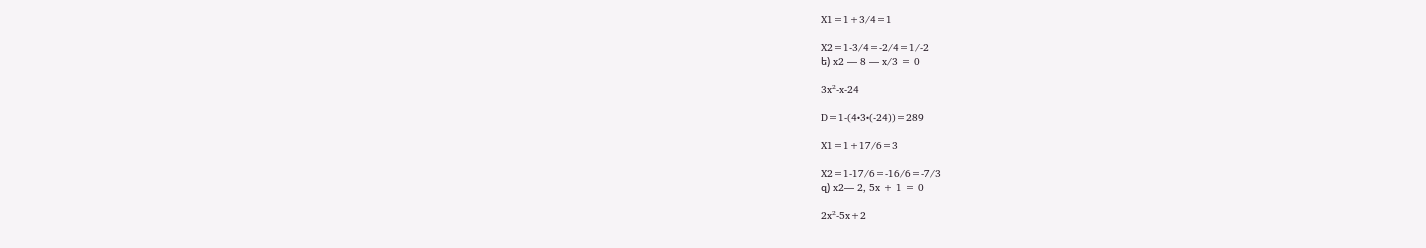X1=1+3/4=1

X2=1-3/4=-2/4=1/-2
ե) x2 — 8 — x/3 = 0

3x²-x-24

D=1-(4•3•(-24))=289

X1=1+17/6=3

X2=1-17/6=-16/6=-7/3
զ) x2— 2, 5x + 1 = 0

2x²-5x+2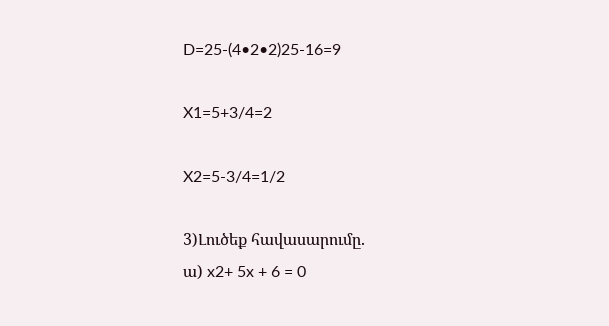D=25-(4•2•2)25-16=9

X1=5+3/4=2

X2=5-3/4=1/2

3)Լուծեք հավասարումը.
ա) x2+ 5x + 6 = 0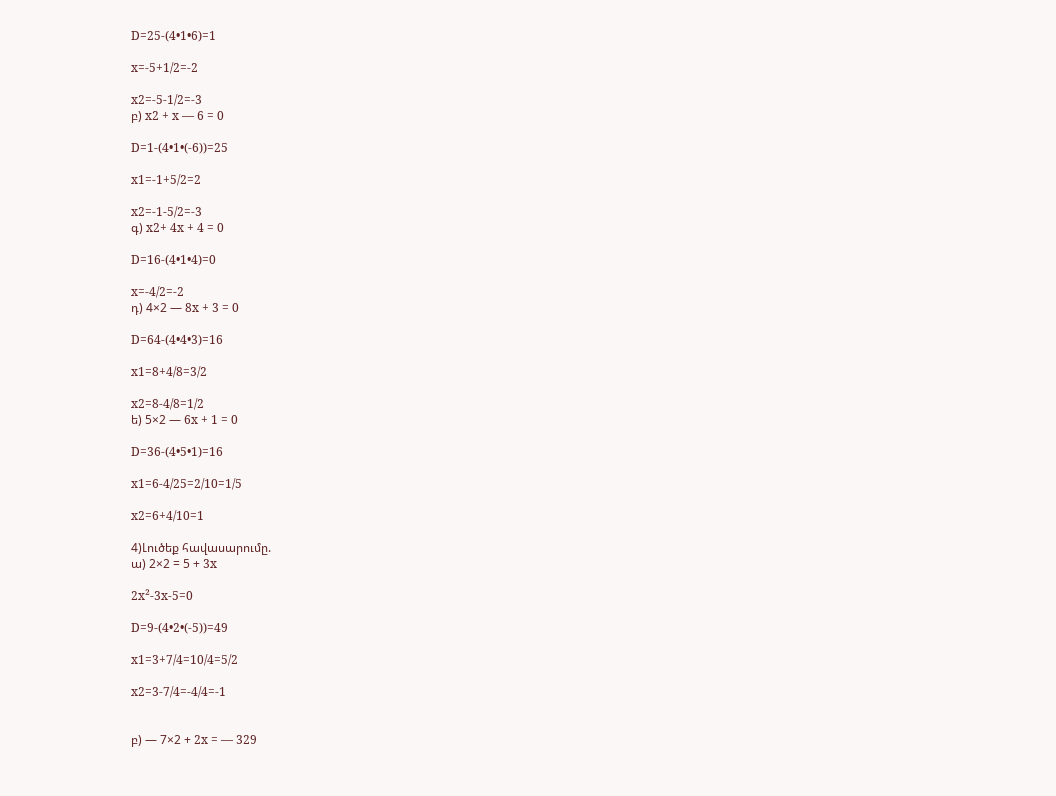D=25-(4•1•6)=1

x=-5+1/2=-2

x2=-5-1/2=-3
բ) x2 + x — 6 = 0

D=1-(4•1•(-6))=25

x1=-1+5/2=2

x2=-1-5/2=-3
գ) x2+ 4x + 4 = 0

D=16-(4•1•4)=0

x=-4/2=-2
դ) 4×2 — 8x + 3 = 0

D=64-(4•4•3)=16

x1=8+4/8=3/2

x2=8-4/8=1/2
ե) 5×2 — 6x + 1 = 0

D=36-(4•5•1)=16

x1=6-4/25=2/10=1/5

x2=6+4/10=1

4)Լուծեք հավասարումը.
ա) 2×2 = 5 + 3x

2x²-3x-5=0

D=9-(4•2•(-5))=49

x1=3+7/4=10/4=5/2

x2=3-7/4=-4/4=-1


բ) — 7×2 + 2x = — 329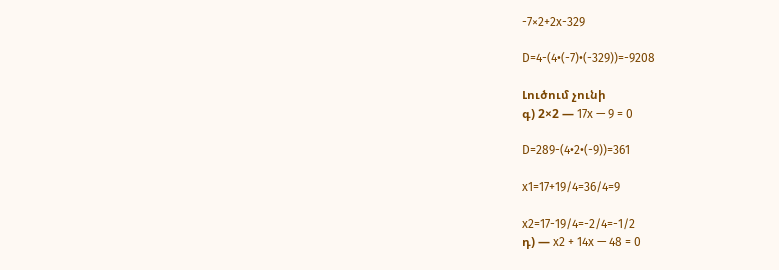-7×2+2x-329

D=4-(4•(-7)•(-329))=-9208

Լուծում չունի
գ) 2×2 — 17x — 9 = 0

D=289-(4•2•(-9))=361

x1=17+19/4=36/4=9

x2=17-19/4=-2/4=-1/2
դ) — x2 + 14x — 48 = 0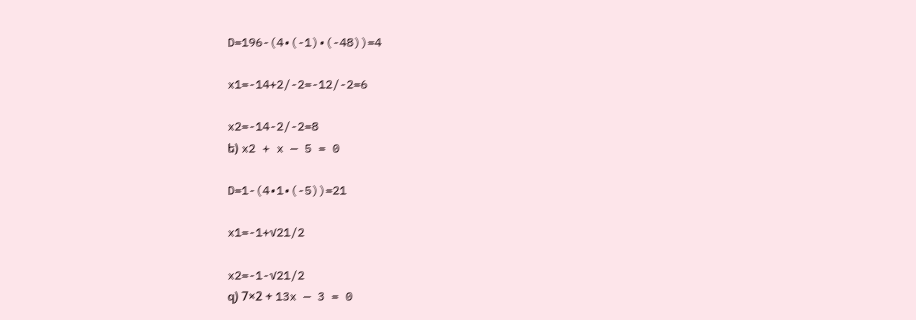D=196-(4•(-1)•(-48))=4

x1=-14+2/-2=-12/-2=6

x2=-14-2/-2=8
ե) x2 + x — 5 = 0

D=1-(4•1•(-5))=21

x1=-1+√21/2

x2=-1-√21/2
զ) 7×2 + 13x — 3 = 0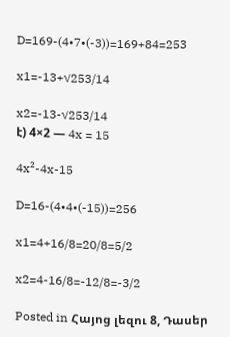D=169-(4•7•(-3))=169+84=253

x1=-13+√253/14

x2=-13-√253/14
է) 4×2 — 4x = 15

4x²-4x-15

D=16-(4•4•(-15))=256

x1=4+16/8=20/8=5/2

x2=4-16/8=-12/8=-3/2

Posted in Հայոց լեզու 8, Դասեր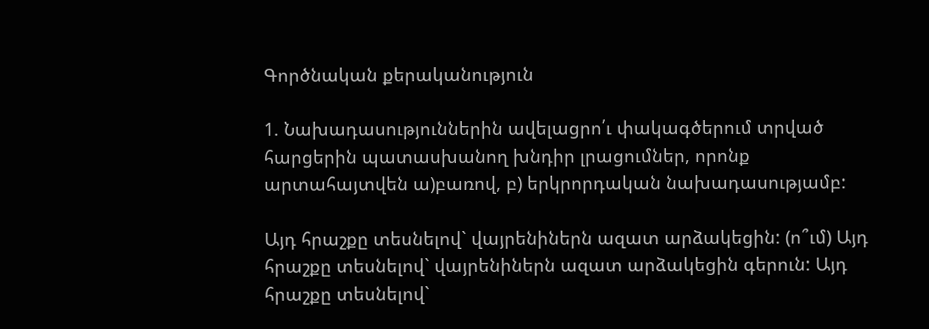Գործնական քերականություն

1. Նախադասություններին ավելացրո՛ւ փակագծերում տրված հարցերին պատասխանող խնդիր լրացումներ, որոնք արտահայտվեն ա)բառով, բ) երկրորդական նախադասությամբ:

Այդ հրաշքը տեսնելով` վայրենիներն ազատ արձակեցին: (ո՞ւմ) Այդ հրաշքը տեսնելով` վայրենիներն ազատ արձակեցին գերուն: Այդ հրաշքը տեսնելով`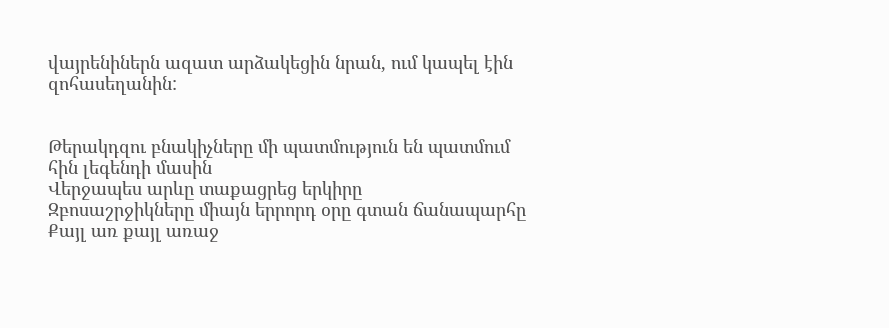վայրենիներն ազատ արձակեցին նրան, ում կապել էին զոհասեղանին:


Թերակդզու բնակիչները մի պատմություն են պատմում հին լեգենդի մասին
Վերջապես արևը տաքացրեց երկիրը
Զբոսաշրջիկները միայն երրորդ օրը գտան ճանապարհը
Քայլ առ քայլ առաջ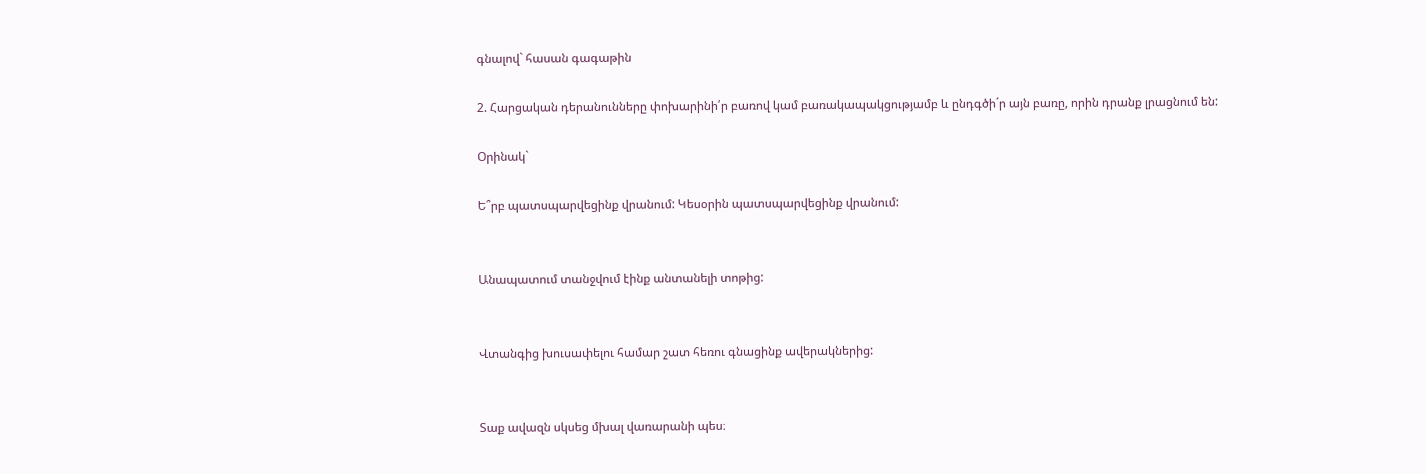գնալով` հասան գագաթին

2. Հարցական դերանունները փոխարինի՛ր բառով կամ բառակապակցությամբ և ընդգծի´ր այն բառը, որին դրանք լրացնում են:

Օրինակ`

Ե՞րբ պատսպարվեցինք վրանում: Կեսօրին պատսպարվեցինք վրանում:


Անապատում տանջվում էինք անտանելի տոթից:


Վտանգից խուսափելու համար շատ հեռու գնացինք ավերակներից:


Տաք ավազն սկսեց մխալ վառարանի պես։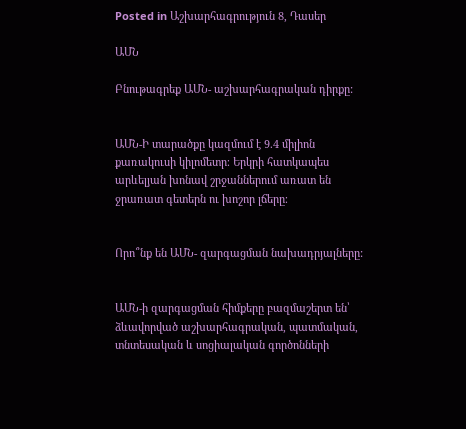Posted in Աշխարհագրություն 8, Դասեր

ԱՄՆ

Բնութագրեք ԱՄՆ- աշխարհագրական դիրքը:


ԱՄՆ-Ի տարածքը կազմում է 9.4 միլիոն քառակուսի կիլոմետր։ Երկրի հատկապես արևելյան խոնավ շրջաններում առատ են ջրառատ գետերն ու խոշոր լճերը։


Որո՞նք են ԱՄՆ- զարգացման նախադրյալները:


ԱՄՆ-ի զարգացման հիմքերը բազմաշերտ են՝ ձևավորված աշխարհագրական, պատմական, տնտեսական և սոցիալական գործոնների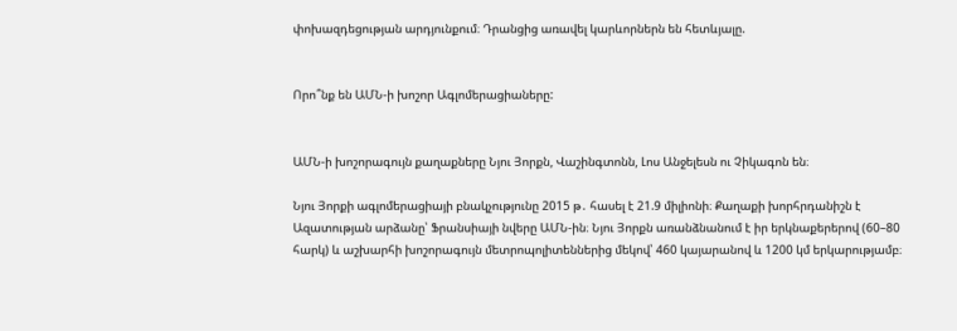փոխազդեցության արդյունքում։ Դրանցից առավել կարևորներն են հետևյալը.


Որո՞նք են ԱՄՆ-ի խոշոր Ագլոմերացիաները:


ԱՄՆ-ի խոշորագույն քաղաքները Նյու Յորքն, Վաշինգտոնն, Լոս Անջելեսն ու Չիկագոն են։

Նյու Յորքի ագլոմերացիայի բնակչությունը 2015 թ․ հասել է 21.9 միլիոնի։ Քաղաքի խորհրդանիշն է Ազատության արձանը՝ Ֆրանսիայի նվերը ԱՄՆ-ին։ Նյու Յորքն առանձնանում է իր երկնաքերերով (60–80 հարկ) և աշխարհի խոշորագույն մետրոպոլիտեններից մեկով՝ 460 կայարանով և 1200 կմ երկարությամբ։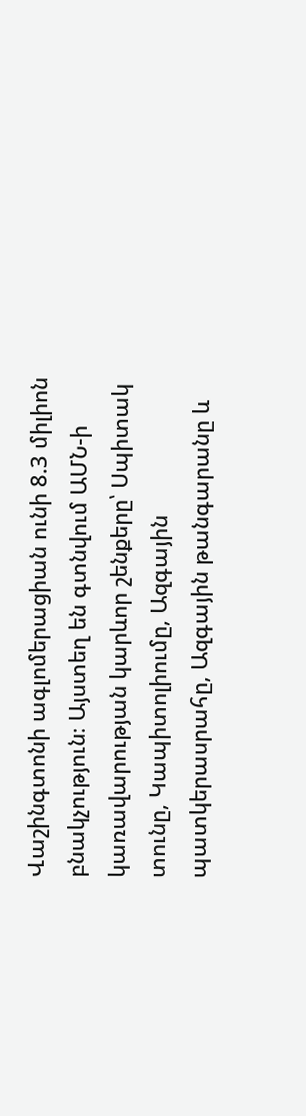Վաշինգտոնի ագլոմերացիան ունի 8.3 միլիոն բնակչություն։ Այստեղ են գտնվում ԱՄՆ-ի կառավարության կարևոր շենքերը՝ Սպիտակ տունը, Կապիտոլիումը, Ազգային պատկերասրահը, Ազգային թանգարանը և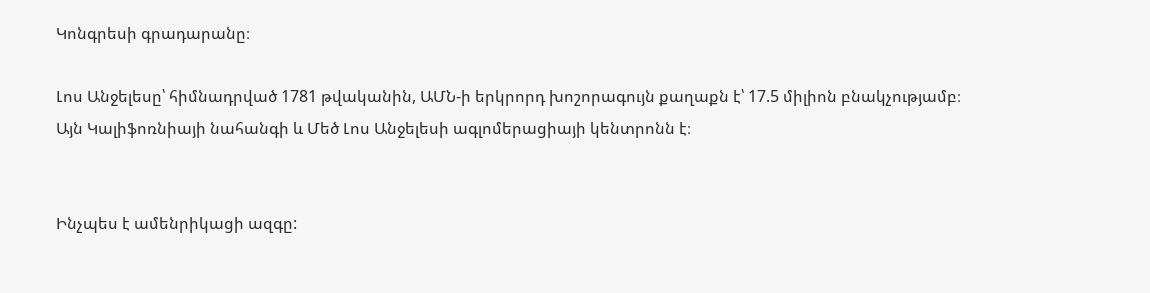Կոնգրեսի գրադարանը։

Լոս Անջելեսը՝ հիմնադրված 1781 թվականին, ԱՄՆ-ի երկրորդ խոշորագույն քաղաքն է՝ 17.5 միլիոն բնակչությամբ։ Այն Կալիֆոռնիայի նահանգի և Մեծ Լոս Անջելեսի ագլոմերացիայի կենտրոնն է։


Ինչպես է ամենրիկացի ազգը: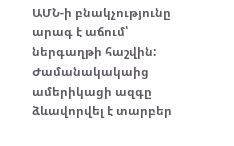ԱՄՆ-ի բնակչությունը արագ է աճում՝ ներգաղթի հաշվին: Ժամանակակաից ամերիկացի ազգը ձևավորվել է տարբեր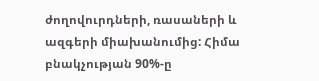ժողովուրդների, ռասաների և ազգերի միախանումից: Հիմա բնակչության 90%-ը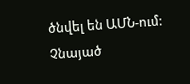ծնվել են ԱՄՆ-ում: Չնայած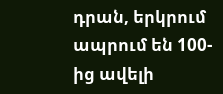դրան, երկրում ապրում են 100-ից ավելի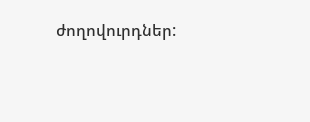ժողովուրդներ: